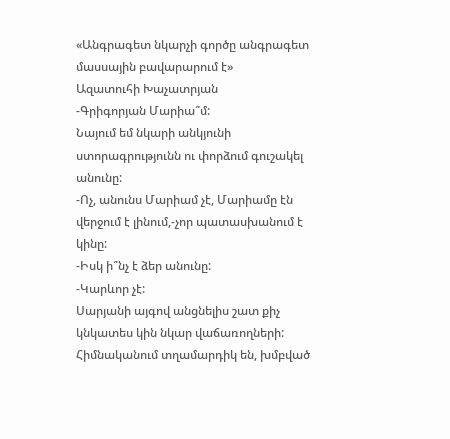«Անգրագետ նկարչի գործը անգրագետ մասսային բավարարում է»
Ազատուհի Խաչատրյան
-Գրիգորյան Մարիա՞մ:
Նայում եմ նկարի անկյունի ստորագրությունն ու փորձում գուշակել անունը:
-Ոչ, անունս Մարիամ չէ, Մարիամը էն վերջում է լինում,-չոր պատասխանում է կինը:
-Իսկ ի՞նչ է ձեր անունը:
-Կարևոր չէ:
Սարյանի այգով անցնելիս շատ քիչ կնկատես կին նկար վաճառողների: Հիմնականում տղամարդիկ են, խմբված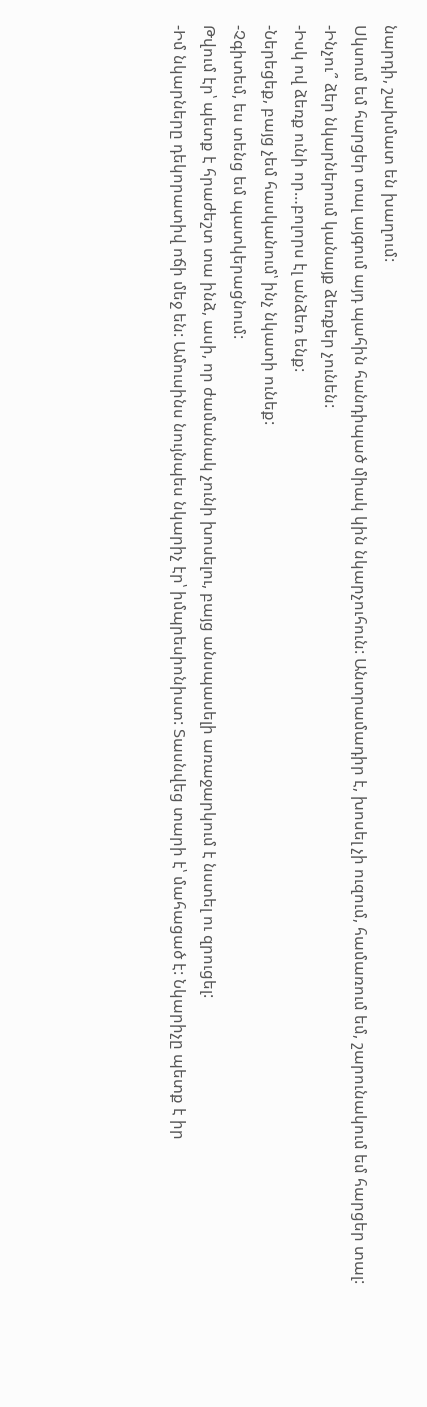նարդի, շախմատ են խաղում:
Սկսում եմ հարցեր տալ այգում այդ պահին հանդիպած միակ կին նկարչուհուն: Անտրամադիր է, խոսել չի ուզում, համառում եմ, շարունակում եմ հարցեր տալ:
-Ինչու՞ ձեր նկարներում կանայք ձեռքեր չունեն:
-Իսկ ով ձեռք ունի որ…բոլորս էլ անձեռ ենք:
-Ներեցեք, բայց չեմ հասկանում՝ ինչ նկատի ունեք:
-Չգիտեմ, ես տենց եմ պատկերացնում:
Թվում էր՝ պետք է հրաժեշտ տա ինձ, ասի, որ ժամանակ չունի խոսելու, բայց անսպասելի առաջարկում է նստել ու զրուցել:
-Իմ նկարները դեկորատիվ ոճի մեջ են: Ամուսինս նույնպես նկարիչ էր՝ իմպրեսիոնիստ: Տասնվեց տարի է՝ մահացած է: Նկարիչը պետք է իր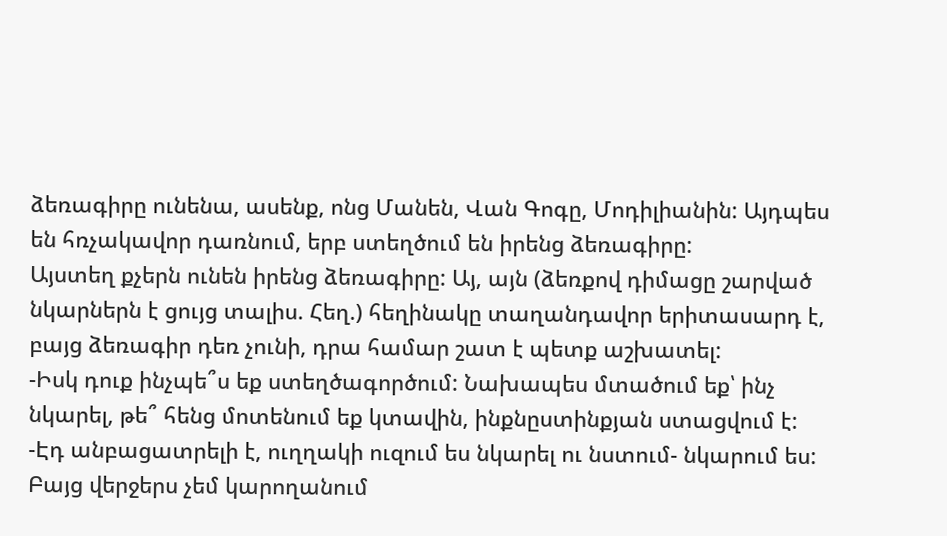ձեռագիրը ունենա, ասենք, ոնց Մանեն, Վան Գոգը, Մոդիլիանին: Այդպես են հռչակավոր դառնում, երբ ստեղծում են իրենց ձեռագիրը:
Այստեղ քչերն ունեն իրենց ձեռագիրը: Այ, այն (ձեռքով դիմացը շարված նկարներն է ցույց տալիս. Հեղ.) հեղինակը տաղանդավոր երիտասարդ է, բայց ձեռագիր դեռ չունի, դրա համար շատ է պետք աշխատել:
-Իսկ դուք ինչպե՞ս եք ստեղծագործում: Նախապես մտածում եք՝ ինչ նկարել, թե՞ հենց մոտենում եք կտավին, ինքնըստինքյան ստացվում է:
-Էդ անբացատրելի է, ուղղակի ուզում ես նկարել ու նստում- նկարում ես: Բայց վերջերս չեմ կարողանում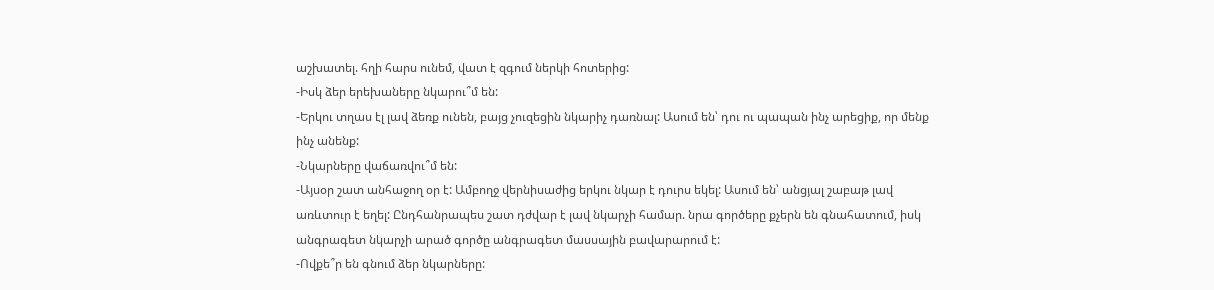աշխատել. հղի հարս ունեմ, վատ է զգում ներկի հոտերից:
-Իսկ ձեր երեխաները նկարու՞մ են:
-Երկու տղաս էլ լավ ձեռք ունեն, բայց չուզեցին նկարիչ դառնալ: Ասում են՝ դու ու պապան ինչ արեցիք, որ մենք ինչ անենք:
-Նկարները վաճառվու՞մ են:
-Այսօր շատ անհաջող օր է: Ամբողջ վերնիսաժից երկու նկար է դուրս եկել: Ասում են՝ անցյալ շաբաթ լավ առևտուր է եղել: Ընդհանրապես շատ դժվար է լավ նկարչի համար. նրա գործերը քչերն են գնահատում, իսկ անգրագետ նկարչի արած գործը անգրագետ մասսային բավարարում է:
-Ովքե՞ր են գնում ձեր նկարները: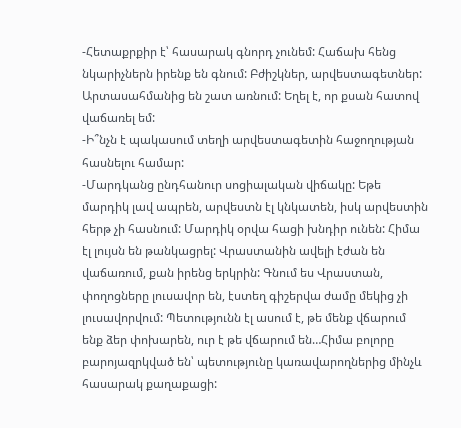-Հետաքրքիր է՝ հասարակ գնորդ չունեմ: Հաճախ հենց նկարիչներն իրենք են գնում: Բժիշկներ, արվեստագետներ: Արտասահմանից են շատ առնում: Եղել է, որ քսան հատով վաճառել եմ:
-Ի՞նչն է պակասում տեղի արվեստագետին հաջողության հասնելու համար:
-Մարդկանց ընդհանուր սոցիալական վիճակը: Եթե մարդիկ լավ ապրեն, արվեստն էլ կնկատեն, իսկ արվեստին հերթ չի հասնում: Մարդիկ օրվա հացի խնդիր ունեն: Հիմա էլ լույսն են թանկացրել: Վրաստանին ավելի էժան են վաճառում, քան իրենց երկրին: Գնում ես Վրաստան, փողոցները լուսավոր են, էստեղ գիշերվա ժամը մեկից չի լուսավորվում: Պետությունն էլ ասում է, թե մենք վճարում ենք ձեր փոխարեն, ուր է թե վճարում են…Հիմա բոլորը բարոյազրկված են՝ պետությունը կառավարողներից մինչև հասարակ քաղաքացի: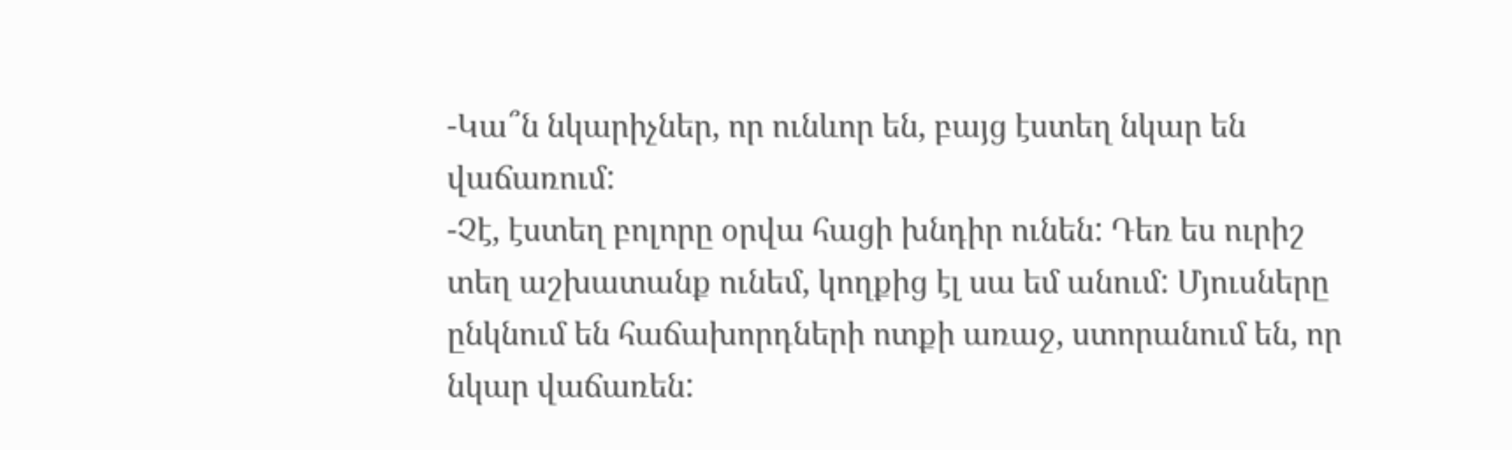-Կա՞ն նկարիչներ, որ ունևոր են, բայց էստեղ նկար են վաճառում:
-Չէ, էստեղ բոլորը օրվա հացի խնդիր ունեն: Դեռ ես ուրիշ տեղ աշխատանք ունեմ, կողքից էլ սա եմ անում: Մյուսները ընկնում են հաճախորդների ոտքի առաջ, ստորանում են, որ նկար վաճառեն: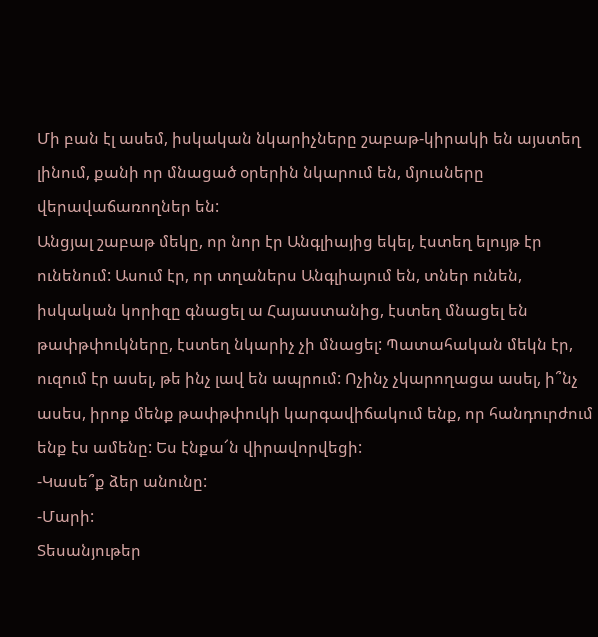Մի բան էլ ասեմ, իսկական նկարիչները շաբաթ-կիրակի են այստեղ լինում, քանի որ մնացած օրերին նկարում են, մյուսները վերավաճառողներ են:
Անցյալ շաբաթ մեկը, որ նոր էր Անգլիայից եկել, էստեղ ելույթ էր ունենում: Ասում էր, որ տղաներս Անգլիայում են, տներ ունեն, իսկական կորիզը գնացել ա Հայաստանից, էստեղ մնացել են թափթփուկները, էստեղ նկարիչ չի մնացել: Պատահական մեկն էր, ուզում էր ասել, թե ինչ լավ են ապրում: Ոչինչ չկարողացա ասել, ի՞նչ ասես, իրոք մենք թափթփուկի կարգավիճակում ենք, որ հանդուրժում ենք էս ամենը: Ես էնքա՜ն վիրավորվեցի:
-Կասե՞ք ձեր անունը:
-Մարի:
Տեսանյութեր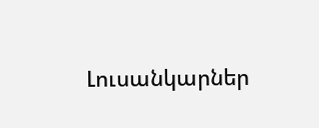Լուսանկարներ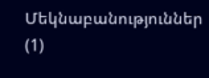Մեկնաբանություններ (1)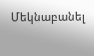Մեկնաբանել